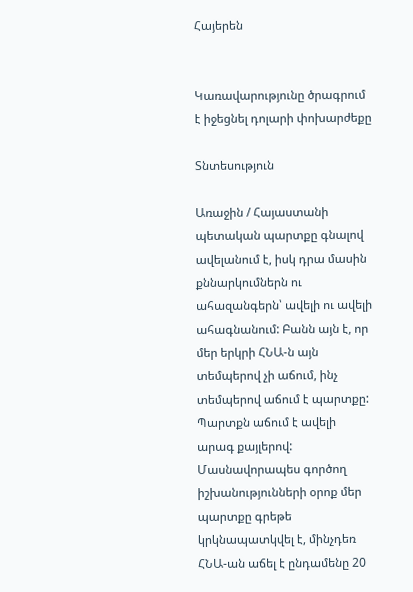Հայերեն


Կառավարությունը ծրագրում է իջեցնել դոլարի փոխարժեքը

Տնտեսություն

Առաջին / Հայաստանի պետական պարտքը գնալով ավելանում է, իսկ դրա մասին քննարկումներն ու ահազանգերն՝ ավելի ու ավելի ահագնանում: Բանն այն է, որ մեր երկրի ՀՆԱ-ն այն տեմպերով չի աճում, ինչ տեմպերով աճում է պարտքը: Պարտքն աճում է ավելի արագ քայլերով: Մասնավորապես գործող իշխանությունների օրոք մեր պարտքը գրեթե կրկնապատկվել է, մինչդեռ ՀՆԱ-ան աճել է ընդամենը 20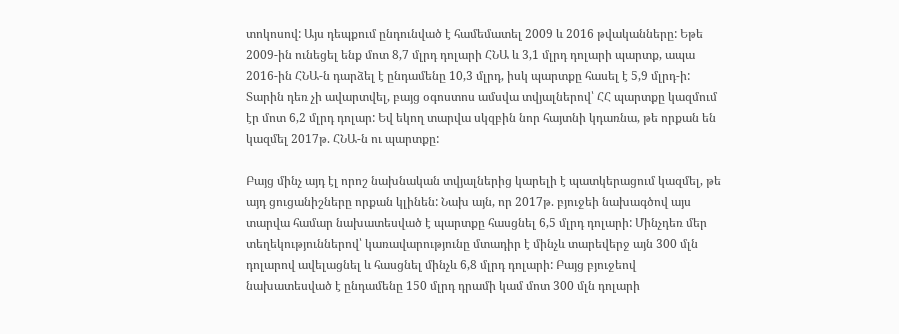տոկոսով: Այս դեպքում ընդունված է համեմատել 2009 և 2016 թվականները: Եթե 2009-ին ունեցել ենք մոտ 8,7 մլրդ դոլարի ՀՆԱ և 3,1 մլրդ դոլարի պարտք, ապա 2016-ին ՀՆԱ-ն դարձել է ընդամենը 10,3 մլրդ, իսկ պարտքը հասել է 5,9 մլրդ-ի: Տարին դեռ չի ավարտվել, բայց օգոստոս ամսվա տվյալներով՝ ՀՀ պարտքը կազմում էր մոտ 6,2 մլրդ դոլար: Եվ եկող տարվա սկզբին նոր հայտնի կդառնա, թե որքան են կազմել 2017թ. ՀՆԱ-ն ու պարտքը:

Բայց մինչ այդ էլ որոշ նախնական տվյալներից կարելի է պատկերացում կազմել, թե այդ ցուցանիշները որքան կլինեն: Նախ այն, որ 2017թ. բյուջեի նախագծով այս տարվա համար նախատեսված է պարտքը հասցնել 6,5 մլրդ դոլարի: Մինչդեռ մեր տեղեկություններով՝ կառավարությունը մտադիր է մինչև տարեվերջ այն 300 մլն դոլարով ավելացնել և հասցնել մինչև 6,8 մլրդ դոլարի: Բայց բյուջեով նախատեսված է ընդամենը 150 մլրդ դրամի կամ մոտ 300 մլն դոլարի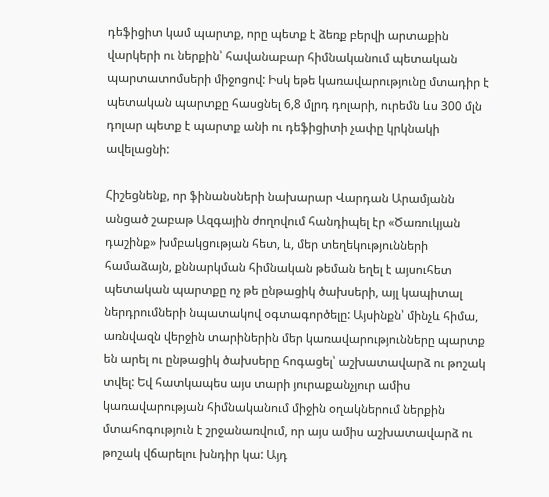դեֆիցիտ կամ պարտք, որը պետք է ձեռք բերվի արտաքին վարկերի ու ներքին՝ հավանաբար հիմնականում պետական պարտատոմսերի միջոցով: Իսկ եթե կառավարությունը մտադիր է պետական պարտքը հասցնել 6,8 մլրդ դոլարի, ուրեմն ևս 300 մլն դոլար պետք է պարտք անի ու դեֆիցիտի չափը կրկնակի ավելացնի:

Հիշեցնենք, որ ֆինանսների նախարար Վարդան Արամյանն անցած շաբաթ Ազգային ժողովում հանդիպել էր «Ծառուկյան դաշինք» խմբակցության հետ, և, մեր տեղեկությունների համաձայն, քննարկման հիմնական թեման եղել է այսուհետ պետական պարտքը ոչ թե ընթացիկ ծախսերի, այլ կապիտալ ներդրումների նպատակով օգտագործելը: Այսինքն՝ մինչև հիմա, առնվազն վերջին տարիներին մեր կառավարությունները պարտք են արել ու ընթացիկ ծախսերը հոգացել՝ աշխատավարձ ու թոշակ տվել: Եվ հատկապես այս տարի յուրաքանչյուր ամիս կառավարության հիմնականում միջին օղակներում ներքին մտահոգություն է շրջանառվում, որ այս ամիս աշխատավարձ ու թոշակ վճարելու խնդիր կա: Այդ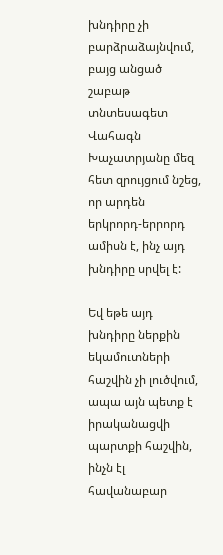խնդիրը չի բարձրաձայնվում, բայց անցած շաբաթ տնտեսագետ Վահագն Խաչատրյանը մեզ հետ զրույցում նշեց, որ արդեն երկրորդ-երրորդ ամիսն է, ինչ այդ խնդիրը սրվել է:

Եվ եթե այդ խնդիրը ներքին եկամուտների հաշվին չի լուծվում, ապա այն պետք է իրականացվի պարտքի հաշվին, ինչն էլ հավանաբար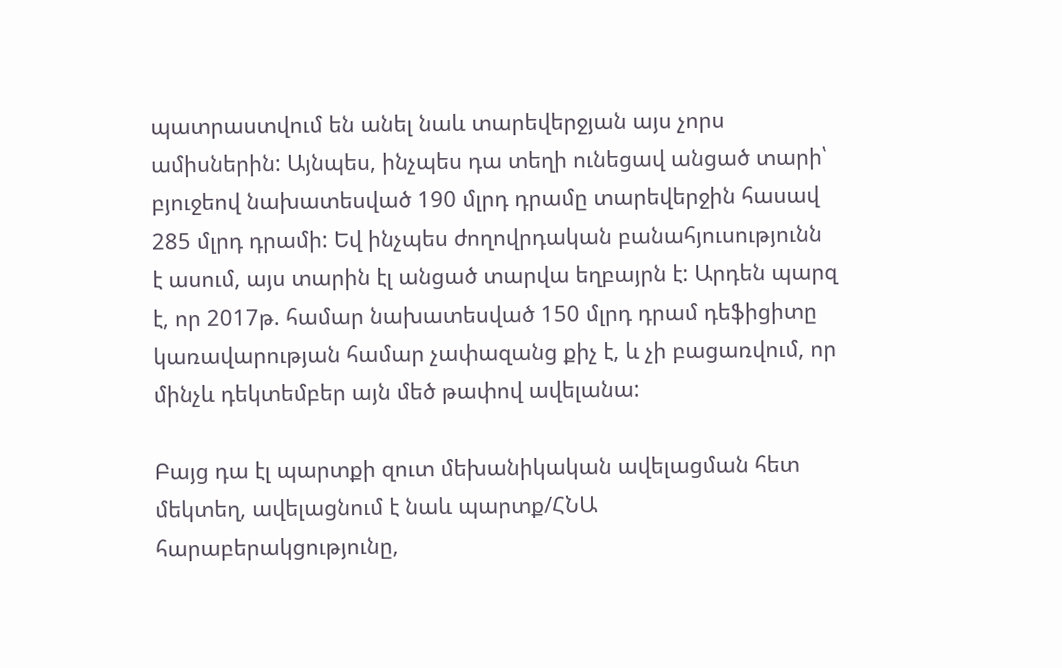պատրաստվում են անել նաև տարեվերջյան այս չորս ամիսներին: Այնպես, ինչպես դա տեղի ունեցավ անցած տարի՝ բյուջեով նախատեսված 190 մլրդ դրամը տարեվերջին հասավ 285 մլրդ դրամի: Եվ ինչպես ժողովրդական բանահյուսությունն է ասում, այս տարին էլ անցած տարվա եղբայրն է: Արդեն պարզ է, որ 2017թ. համար նախատեսված 150 մլրդ դրամ դեֆիցիտը կառավարության համար չափազանց քիչ է, և չի բացառվում, որ մինչև դեկտեմբեր այն մեծ թափով ավելանա:

Բայց դա էլ պարտքի զուտ մեխանիկական ավելացման հետ մեկտեղ, ավելացնում է նաև պարտք/ՀՆԱ հարաբերակցությունը,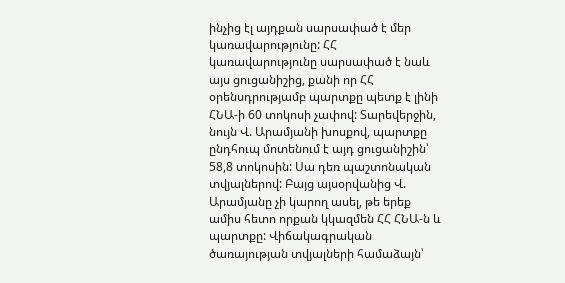ինչից էլ այդքան սարսափած է մեր կառավարությունը: ՀՀ կառավարությունը սարսափած է նաև այս ցուցանիշից, քանի որ ՀՀ օրենսդրությամբ պարտքը պետք է լինի ՀՆԱ-ի 60 տոկոսի չափով: Տարեվերջին, նույն Վ. Արամյանի խոսքով, պարտքը ընդհուպ մոտենում է այդ ցուցանիշին՝ 58,8 տոկոսին: Սա դեռ պաշտոնական տվյալներով: Բայց այսօրվանից Վ. Արամյանը չի կարող ասել, թե երեք ամիս հետո որքան կկազմեն ՀՀ ՀՆԱ-ն և պարտքը: Վիճակագրական ծառայության տվյալների համաձայն՝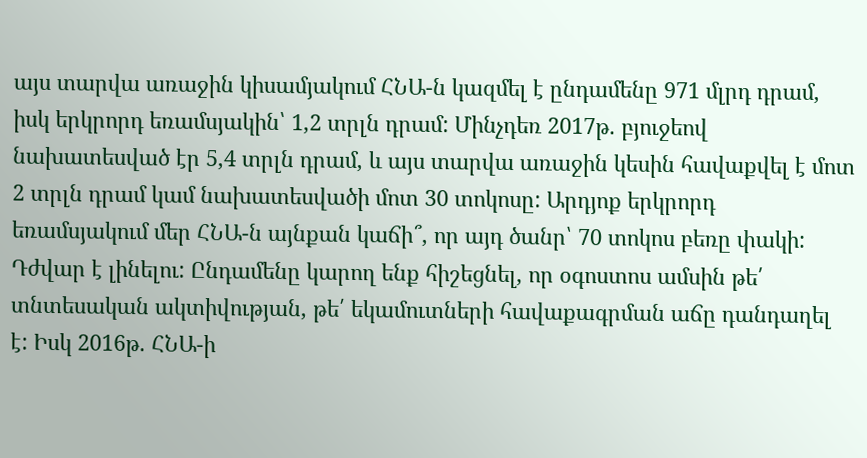այս տարվա առաջին կիսամյակում ՀՆԱ-ն կազմել է ընդամենը 971 մլրդ դրամ, իսկ երկրորդ եռամսյակին՝ 1,2 տրլն դրամ: Մինչդեռ 2017թ. բյուջեով նախատեսված էր 5,4 տրլն դրամ, և այս տարվա առաջին կեսին հավաքվել է մոտ 2 տրլն դրամ կամ նախատեսվածի մոտ 30 տոկոսը: Արդյոք երկրորդ եռամսյակում մեր ՀՆԱ-ն այնքան կաճի՞, որ այդ ծանր՝ 70 տոկոս բեռը փակի: Դժվար է լինելու: Ընդամենը կարող ենք հիշեցնել, որ օգոստոս ամսին թե՛ տնտեսական ակտիվության, թե՛ եկամուտների հավաքագրման աճը դանդաղել է: Իսկ 2016թ. ՀՆԱ-ի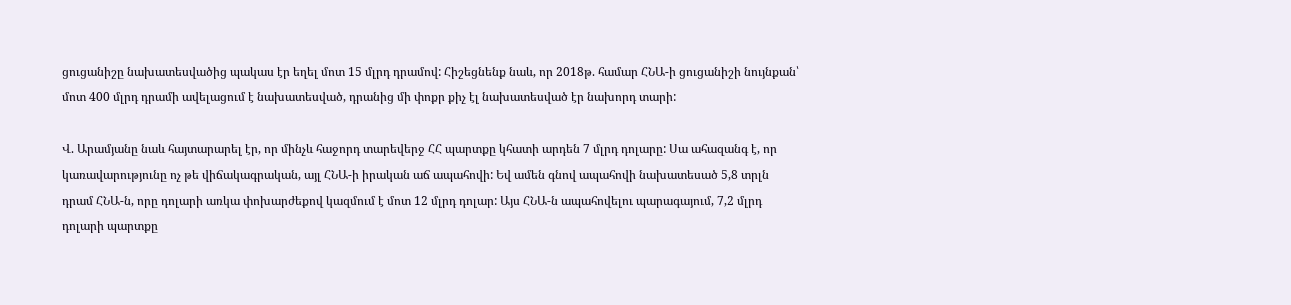ցուցանիշը նախատեսվածից պակաս էր եղել մոտ 15 մլրդ դրամով: Հիշեցնենք նաև, որ 2018թ. համար ՀՆԱ-ի ցուցանիշի նույնքան՝ մոտ 400 մլրդ դրամի ավելացում է նախատեսված, դրանից մի փոքր քիչ էլ նախատեսված էր նախորդ տարի:

Վ. Արամյանը նաև հայտարարել էր, որ մինչև հաջորդ տարեվերջ ՀՀ պարտքը կհատի արդեն 7 մլրդ դոլարը: Սա ահազանգ է, որ կառավարությունը ոչ թե վիճակագրական, այլ ՀՆԱ-ի իրական աճ ապահովի: Եվ ամեն գնով ապահովի նախատեսած 5,8 տրլն դրամ ՀՆԱ-ն, որը դոլարի առկա փոխարժեքով կազմում է մոտ 12 մլրդ դոլար: Այս ՀՆԱ-ն ապահովելու պարագայում, 7,2 մլրդ դոլարի պարտքը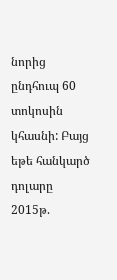նորից ընդհուպ 60 տոկոսին կհասնի: Բայց եթե հանկարծ դոլարը 2015թ.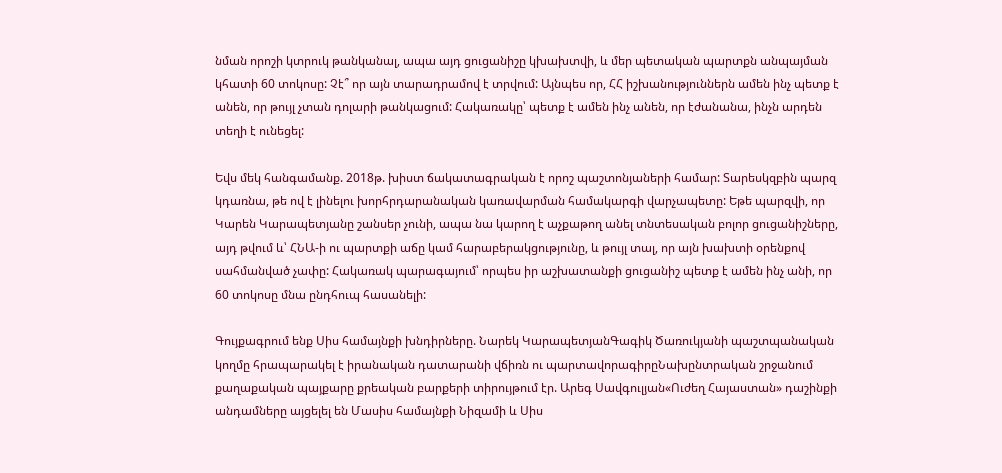նման որոշի կտրուկ թանկանալ, ապա այդ ցուցանիշը կխախտվի, և մեր պետական պարտքն անպայման կհատի 60 տոկոսը: Չէ՞ որ այն տարադրամով է տրվում: Այնպես որ, ՀՀ իշխանություններն ամեն ինչ պետք է անեն, որ թույլ չտան դոլարի թանկացում: Հակառակը՝ պետք է ամեն ինչ անեն, որ էժանանա, ինչն արդեն տեղի է ունեցել:

Եվս մեկ հանգամանք. 2018թ. խիստ ճակատագրական է որոշ պաշտոնյաների համար: Տարեսկզբին պարզ կդառնա, թե ով է լինելու խորհրդարանական կառավարման համակարգի վարչապետը: Եթե պարզվի, որ Կարեն Կարապետյանը շանսեր չունի, ապա նա կարող է աչքաթող անել տնտեսական բոլոր ցուցանիշները, այդ թվում և՝ ՀՆԱ-ի ու պարտքի աճը կամ հարաբերակցությունը, և թույլ տալ, որ այն խախտի օրենքով սահմանված չափը: Հակառակ պարագայում՝ որպես իր աշխատանքի ցուցանիշ պետք է ամեն ինչ անի, որ 60 տոկոսը մնա ընդհուպ հասանելի:

Գույքագրում ենք Սիս համայնքի խնդիրները. Նարեկ ԿարապետյանԳագիկ Ծառուկյանի պաշտպանական կողմը հրապարակել է իրանական դատարանի վճիռն ու պարտավորագիրըՆախընտրական շրջանում քաղաքական պայքարը քրեական բարքերի տիրույթում էր. Արեգ Սավգուլյան«Ուժեղ Հայաստան» դաշինքի անդամները այցելել են Մասիս համայնքի Նիզամի և Սիս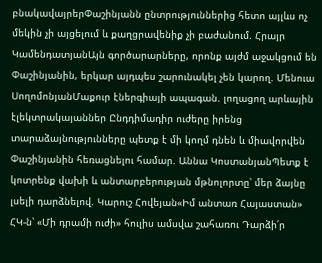բնակավայրերՓաշինյանն ընտրություններից հետո այլևս ոչ մեկին չի այցելում և քաղցրավենիք չի բաժանում. Հրայր ԿամենդատյանԱյն գործարարները, որոնք այժմ աջակցում են Փաշինյանին, երկար այդպես շարունակել չեն կարող. Մենուա ՍողոմոնյանՄաքուր էներգիայի ապագան. լողացող արևային էլեկտրակայաններ Ընդդիմադիր ուժերը իրենց տարաձայնությունները պետք է մի կողմ դնեն և միավորվեն Փաշինյանին հեռացնելու համար. Աննա ԿոստանյանՊետք է կոտրենք վախի և անտարբերության մթնոլորտը՝ մեր ձայնը լսելի դարձնելով. Կարուշ Հովեյան«Իմ անտառ Հայաստան» ՀԿ-ն՝ «Մի դրամի ուժի» հուլիս ամսվա շահառու Դարձի՛ր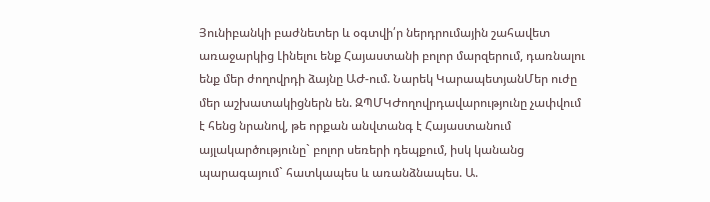Յունիբանկի բաժնետեր և օգտվի՛ր ներդրումային շահավետ առաջարկից Լինելու ենք Հայաստանի բոլոր մարզերում, դառնալու ենք մեր ժողովրդի ձայնը ԱԺ-ում. Նարեկ ԿարապետյանՄեր ուժը մեր աշխատակիցներն են. ԶՊՄԿԺողովրդավարությունը չափվում է հենց նրանով, թե որքան անվտանգ է Հայաստանում այլակարծությունը` բոլոր սեռերի դեպքում, իսկ կանանց պարագայում` հատկապես և առանձնապես. Ա.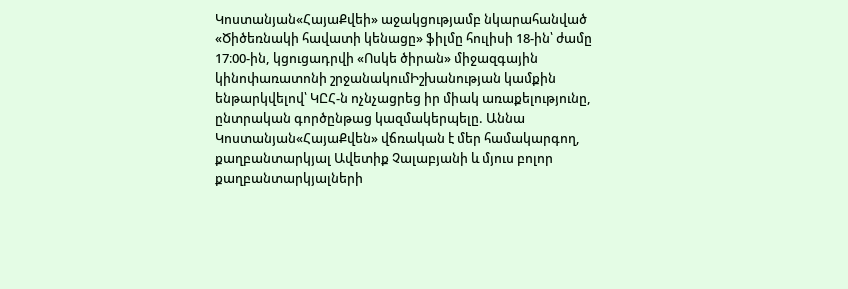Կոստանյան«ՀայաՔվեի» աջակցությամբ նկարահանված «Ծիծեռնակի հավատի կենացը» ֆիլմը հուլիսի 18-ին՝ ժամը 17։00-ին, կցուցադրվի «Ոսկե ծիրան» միջազգային կինոփառատոնի շրջանակումԻշխանության կամքին ենթարկվելով՝ ԿԸՀ-ն ոչնչացրեց իր միակ առաքելությունը, ընտրական գործընթաց կազմակերպելը. Աննա Կոստանյան«ՀայաՔվեն» վճռական է մեր համակարգող, քաղբանտարկյալ Ավետիք Չալաբյանի և մյուս բոլոր քաղբանտարկյալների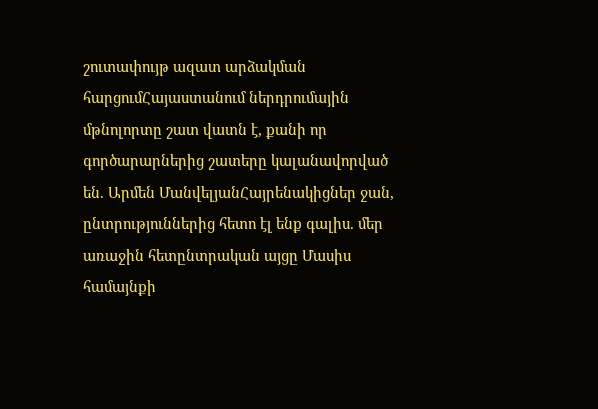շուտափույթ ազատ արձակման հարցումՀայաստանում ներդրումային մթնոլորտը շատ վատն է, քանի որ գործարարներից շատերը կալանավորված են. Արմեն ՄանվելյանՀայրենակիցներ ջան, ընտրություններից հետո էլ ենք գալիս. մեր առաջին հետընտրական այցը Մասիս համայնքի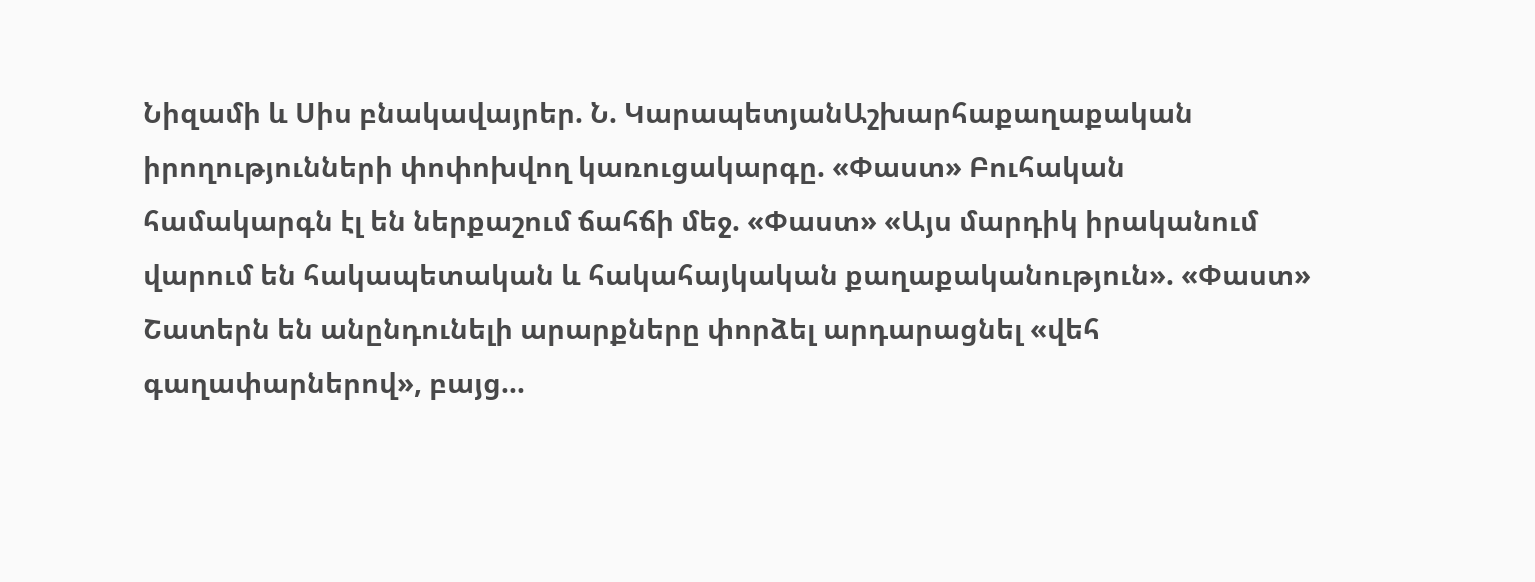Նիզամի և Սիս բնակավայրեր. Ն. ԿարապետյանԱշխարհաքաղաքական իրողությունների փոփոխվող կառուցակարգը. «Փաստ» Բուհական համակարգն էլ են ներքաշում ճահճի մեջ. «Փաստ» «Այս մարդիկ իրականում վարում են հակապետական և հակահայկական քաղաքականություն». «Փաստ» Շատերն են անընդունելի արարքները փորձել արդարացնել «վեհ գաղափարներով», բայց...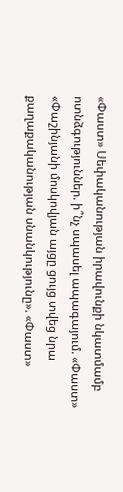«Փաստ» Սեփականության իրավունքի նկատմամբ ոտնձգություններ. ի՞նչ սպասել ապագայում. «Փաստ» «Փաշինյանի մոսկովյան այցը ցույց տվեց նրա քաղաքականության սնանկությունը». «Փաստ»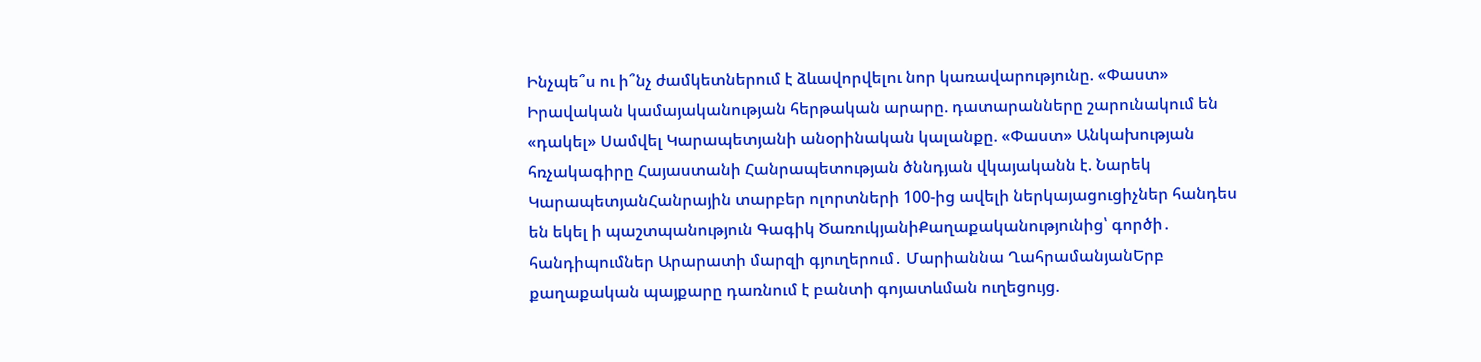Ինչպե՞ս ու ի՞նչ ժամկետներում է ձևավորվելու նոր կառավարությունը. «Փաստ» Իրավական կամայականության հերթական արարը. դատարանները շարունակում են «դակել» Սամվել Կարապետյանի անօրինական կալանքը. «Փաստ» Անկախության հռչակագիրը Հայաստանի Հանրապետության ծննդյան վկայականն է. Նարեկ ԿարապետյանՀանրային տարբեր ոլորտների 100-ից ավելի ներկայացուցիչներ հանդես են եկել ի պաշտպանություն Գագիկ ԾառուկյանիՔաղաքականությունից՝ գործի․ հանդիպումներ Արարատի մարզի գյուղերում․ Մարիաննա ՂահրամանյանԵրբ քաղաքական պայքարը դառնում է բանտի գոյատևման ուղեցույց.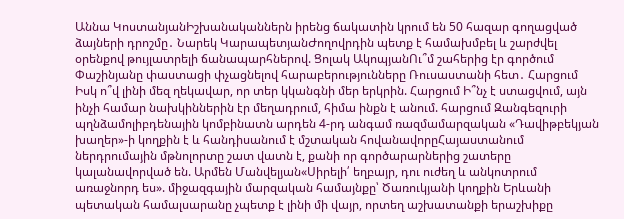Աննա ԿոստանյանԻշխանականներն իրենց ճակատին կրում են 50 հազար գողացված ձայների դրոշմը․ Նարեկ ԿարապետյանԺողովրդին պետք է համախմբել և շարժվել օրենքով թույլատրելի ճանապարհներով. Ցոլակ ԱկոպյանՈւ՞մ շահերից էր գործում Փաշինյանը փաստացի փչացնելով հարաբերությունները Ռուսաստանի հետ․ Հարցում Իսկ ո՞վ լինի մեզ ղեկավար, որ տեր կկանգնի մեր երկրին. Հարցում Ի՞նչ է ստացվում, այն ինչի համար նախկիններին էր մեղադրում, հիմա ինքն է անում. հարցում Զանգեզուրի պղնձամոլիբդենային կոմբինատն արդեն 4-րդ անգամ ռազմամարզական «Դավիթբեկյան խաղեր»-ի կողքին է և հանդիսանում է մշտական հովանավորըՀայաստանում ներդրումային մթնոլորտը շատ վատն է, քանի որ գործարարներից շատերը կալանավորված են. Արմեն Մանվելյան«Սիրելի՛ եղբայր, դու ուժեղ և անկոտրում առաջնորդ ես». միջազգային մարզական համայնքը՝ Ծառուկյանի կողքին Երևանի պետական համալսարանը չպետք է լինի մի վայր, որտեղ աշխատանքի երաշխիքը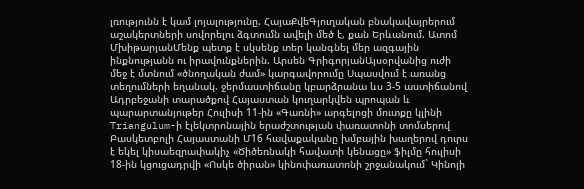լռությունն է կամ լոյալությունը. ՀայաՔվեԳյուղական բնակավայրերում աշակերտների սովորելու ձգտումն ավելի մեծ է, քան Երևանում. Ատոմ ՄխիթարյանՄենք պետք է սկսենք տեր կանգնել մեր ազգային ինքնությանն ու իրավունքներին. Արսեն ԳրիգորյանԱյսօրվանից ուժի մեջ է մտնում «ծնողական ժամ» կարգավորումը Սպասվում է առանց տեղումների եղանակ. ջերմաստիճանը կբարձրանա ևս 3-5 աստիճանով Ադրբեջանի տարածքով Հայաստան կուղարկվեն պրոպան և պարարտանյութեր Հուլիսի 11-ին «Գառնի» արգելոցի մուտքը կլինի Triangulum-ի էլեկտրոնային երաժշտության փառատոնի տոմսերով Բասկետբոլի Հայաստանի Մ16 հավաքականը խմբային խաղերով դուրս է եկել կիսաեզրափակիչ «Ծիծեռնակի հավատի կենացը» ֆիլմը հուլիսի 18-ին կցուցադրվի «Ոսկե ծիրան» կինոփառատոնի շրջանակում` Կինոյի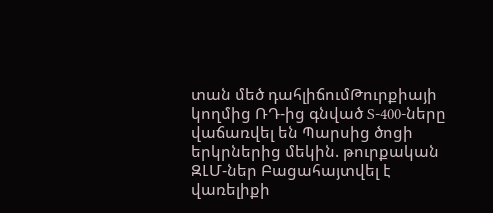տան մեծ դահլիճումԹուրքիայի կողմից ՌԴ-ից գնված S-400-ները վաճառվել են Պարսից ծոցի երկրներից մեկին. թուրքական ԶԼՄ-ներ Բացահայտվել է վառելիքի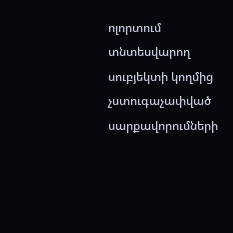ոլորտում տնտեսվարող սուբյեկտի կողմից չստուգաչափված սարքավորումների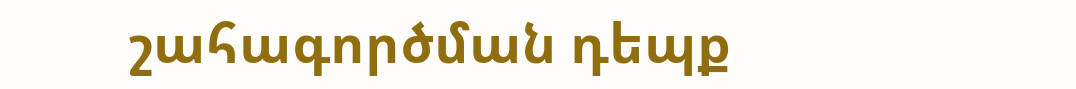շահագործման դեպք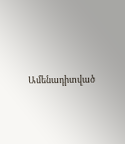Ամենադիտված